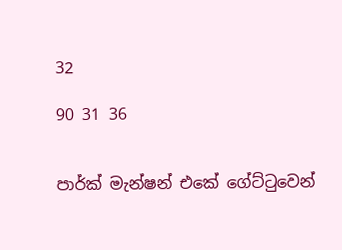32

90 31 36


පාර්ක් මැන්ෂන් එකේ ගේට්ටුවෙන්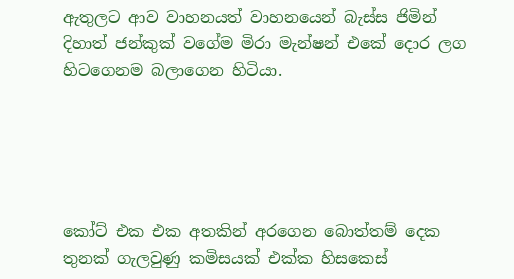ඇතුලට ආව වාහනයත් වාහනයෙන් බැස්ස ජිමින් දිහාත් ජන්කුක් වගේම මිරා මැන්ෂන් එකේ දොර ලග හිටගෙනම බලාගෙන හිටියා.





කෝට් එක එක අතකින් අරගෙන බොත්තම් දෙක තුනක් ගැලවුණු කමිසයක් එක්ක හිසකෙස්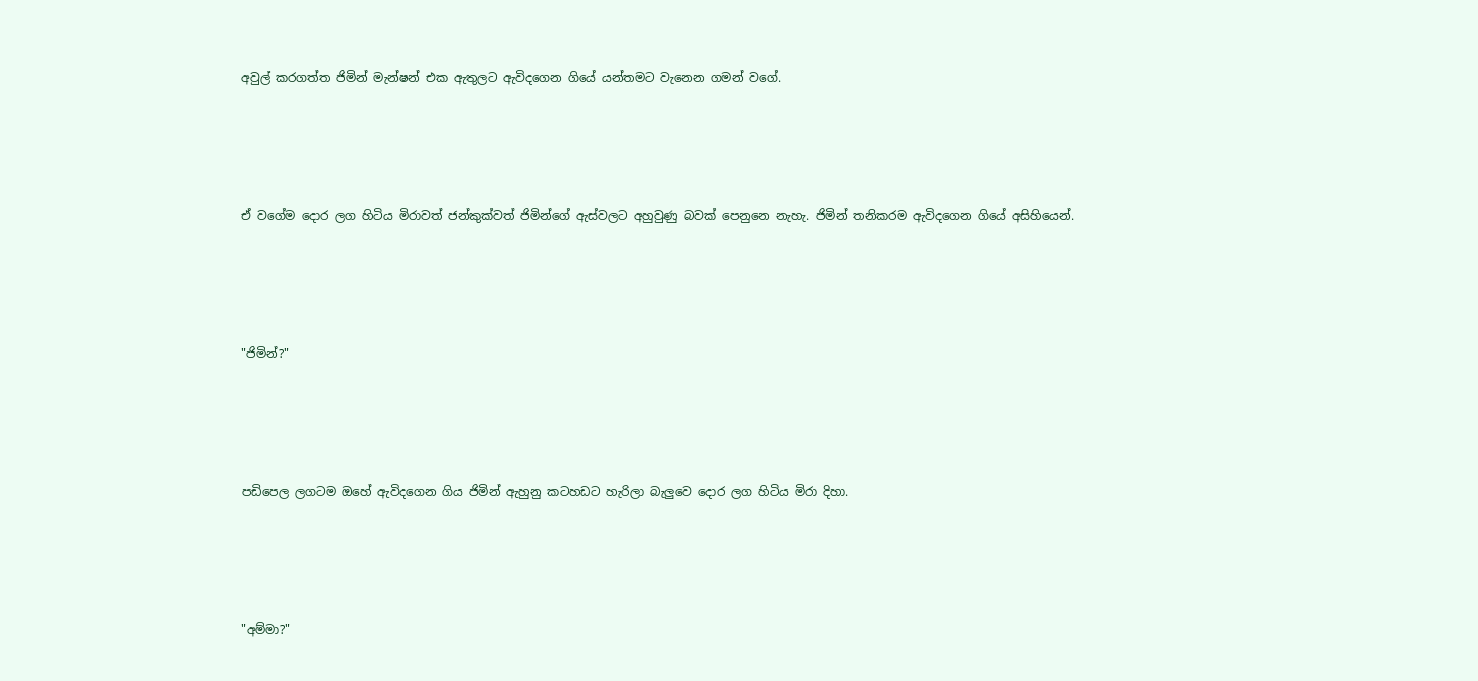අවුල් කරගත්ත ජිමින් මැන්ෂන් එක ඇතුලට ඇවිදගෙන ගියේ යන්තමට වැනෙන ගමන් වගේ.





ඒ වගේම දොර ලග හිටිය මිරාවත් ජන්කුක්වත් ජිමින්ගේ ඇස්වලට අහුවුණු බවක් පෙනුනෙ නැහැ. ජිමින් තනිකරම ඇවිදගෙන ගියේ අසිහියෙන්.





"ජිමින්?"





පඩිපෙල ලගටම ඔහේ ඇවිදගෙන ගිය ජිමින් ඇහුනු කටහඩට හැරිලා බැලුවෙ දොර ලග හිටිය මිරා දිහා.





"අම්මා?"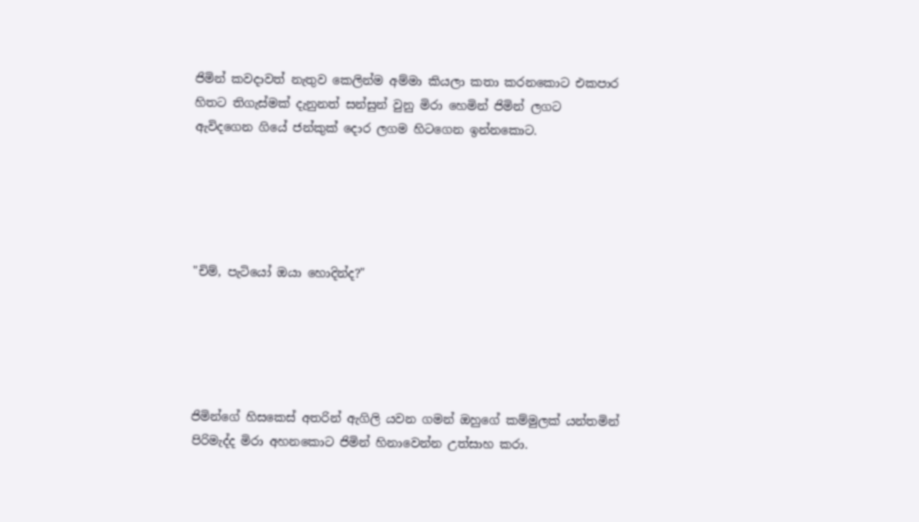ජිමින් කවදාවත් නැතුව කෙලින්ම අම්මා කියලා කතා කරනකොට එකපාර හිතට තිගැස්මක් දැනුනත් සන්සුන් වුනු මිරා හෙමින් ජිමින් ලගට ඇවිදගෙන ගියේ ජන්කුක් දොර ලගම හිටගෙන ඉන්නකොට.





"චිම්, පැටියෝ ඔයා හොදින්ද?"





ජිමින්ගේ හිසකෙස් අතරින් ඇගිලි යවන ගමන් ඔහුගේ කම්මුලක් යන්තමින් පිරිමැද්ද මිරා අහනකොට ජිමින් හිනාවෙන්න උත්සාහ කරා.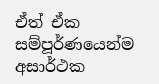ඒත් ඒක සම්පූර්ණයෙන්ම අසාර්ථක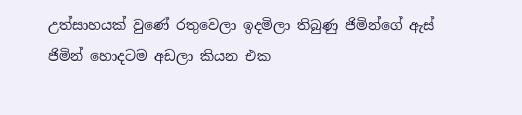උත්සාහයක් වුණේ රතුවෙලා ඉදමිලා තිබුණු ජිමින්ගේ ඇස් ජිමින් හොදටම අඩලා කියන එක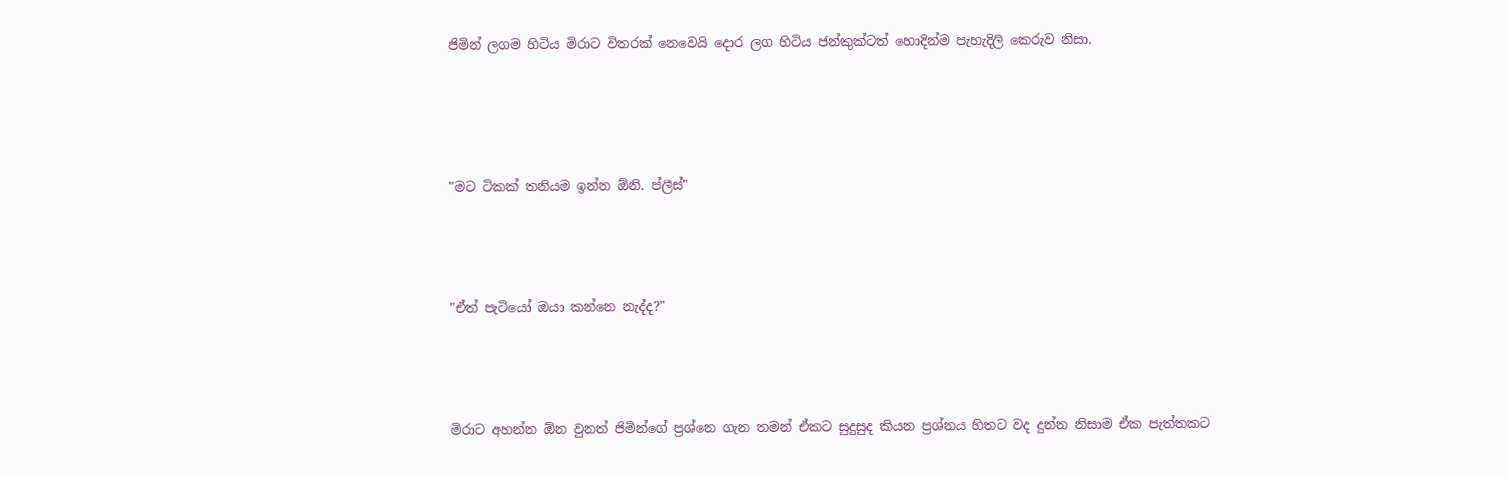ජිමින් ලගම හිටිය මිරාට විතරක් නෙවෙයි දොර ලග හිටිය ජන්කුක්ටත් හොදින්ම පැහැදිලි කෙරුව නිසා.






"මට ටිකක් තනියම ඉන්න ඕනි. ප්ලීස්"





"ඒත් පැටියෝ ඔයා කන්නෙ නැද්ද?"





මිරාට අහන්න ඕන වුනත් ජිමින්ගේ ප්‍රශ්නෙ ගැන තමන් ඒකට සුදුසුද කියන ප්‍රශ්නය හිතට වද දුන්න නිසාම ඒක පැත්තකට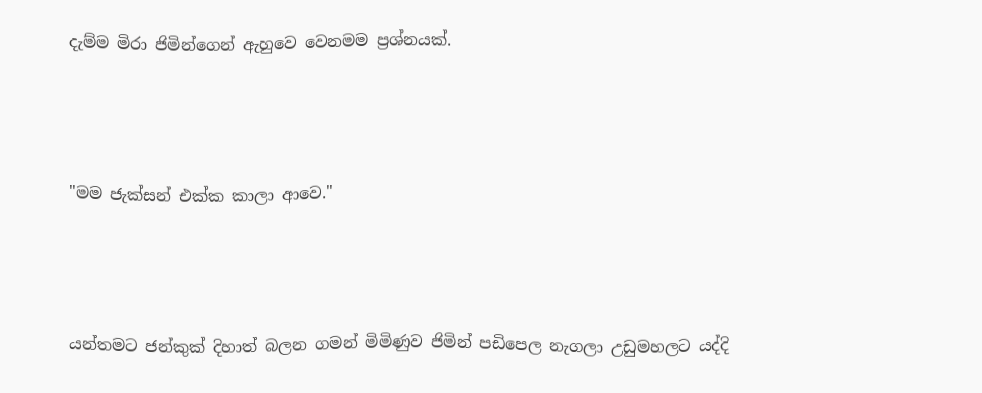දැම්ම මිරා ජිමින්ගෙන් ඇහුවෙ වෙනමම ප්‍රශ්නයක්.





"මම ජැක්සන් එක්ක කාලා ආවෙ."





යන්තමට ජන්කුක් දිහාත් බලන ගමන් මිමිණුව ජිමින් පඩිපෙල නැගලා උඩුමහලට යද්දි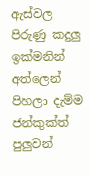ඇස්වල පිරුණු කදුලු ඉක්මනින් අත්ලෙන් පිහලා දැම්ම ජන්කුක්ත් පුලුවන්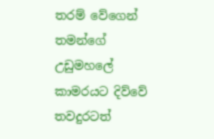තරම් වේගෙන් තමන්ගේ උඩුමහලේ කාමරයට දිව්වේ තවදුරටත්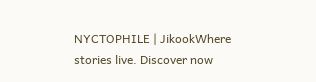NYCTOPHILE | JikookWhere stories live. Discover now